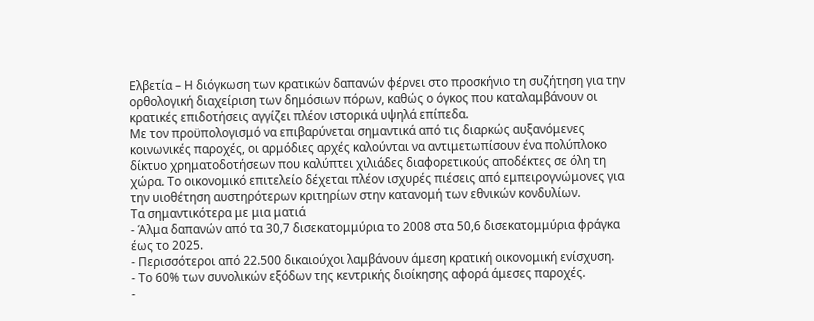Ελβετία – Η διόγκωση των κρατικών δαπανών φέρνει στο προσκήνιο τη συζήτηση για την ορθολογική διαχείριση των δημόσιων πόρων, καθώς ο όγκος που καταλαμβάνουν οι κρατικές επιδοτήσεις αγγίζει πλέον ιστορικά υψηλά επίπεδα.
Με τον προϋπολογισμό να επιβαρύνεται σημαντικά από τις διαρκώς αυξανόμενες κοινωνικές παροχές, οι αρμόδιες αρχές καλούνται να αντιμετωπίσουν ένα πολύπλοκο δίκτυο χρηματοδοτήσεων που καλύπτει χιλιάδες διαφορετικούς αποδέκτες σε όλη τη χώρα. Το οικονομικό επιτελείο δέχεται πλέον ισχυρές πιέσεις από εμπειρογνώμονες για την υιοθέτηση αυστηρότερων κριτηρίων στην κατανομή των εθνικών κονδυλίων.
Τα σημαντικότερα με μια ματιά
- Άλμα δαπανών από τα 30,7 δισεκατομμύρια το 2008 στα 50,6 δισεκατομμύρια φράγκα έως το 2025.
- Περισσότεροι από 22.500 δικαιούχοι λαμβάνουν άμεση κρατική οικονομική ενίσχυση.
- Το 60% των συνολικών εξόδων της κεντρικής διοίκησης αφορά άμεσες παροχές.
-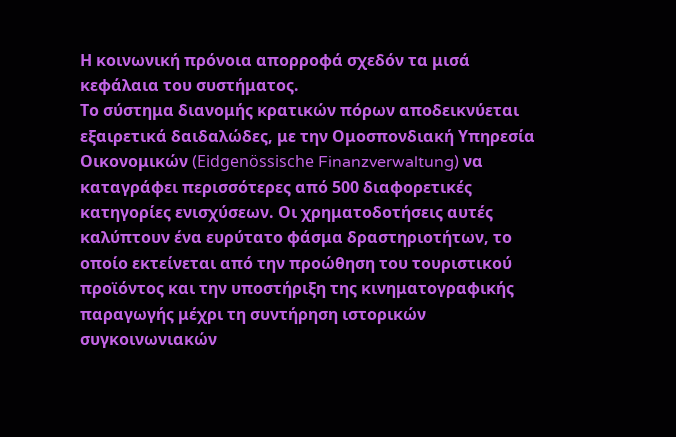Η κοινωνική πρόνοια απορροφά σχεδόν τα μισά κεφάλαια του συστήματος.
Το σύστημα διανομής κρατικών πόρων αποδεικνύεται εξαιρετικά δαιδαλώδες, με την Ομοσπονδιακή Υπηρεσία Οικονομικών (Eidgenössische Finanzverwaltung) να καταγράφει περισσότερες από 500 διαφορετικές κατηγορίες ενισχύσεων. Οι χρηματοδοτήσεις αυτές καλύπτουν ένα ευρύτατο φάσμα δραστηριοτήτων, το οποίο εκτείνεται από την προώθηση του τουριστικού προϊόντος και την υποστήριξη της κινηματογραφικής παραγωγής μέχρι τη συντήρηση ιστορικών συγκοινωνιακών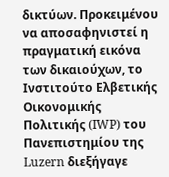δικτύων. Προκειμένου να αποσαφηνιστεί η πραγματική εικόνα των δικαιούχων, το Ινστιτούτο Ελβετικής Οικονομικής Πολιτικής (IWP) του Πανεπιστημίου της Luzern διεξήγαγε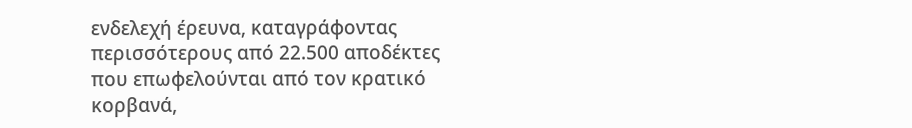ενδελεχή έρευνα, καταγράφοντας περισσότερους από 22.500 αποδέκτες που επωφελούνται από τον κρατικό κορβανά,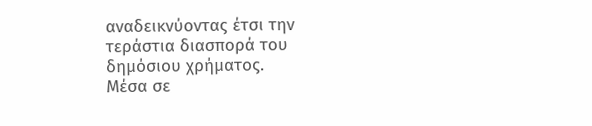αναδεικνύοντας έτσι την τεράστια διασπορά του δημόσιου χρήματος.
Μέσα σε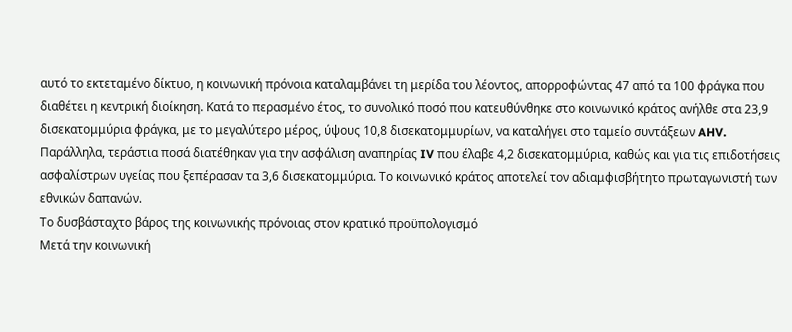αυτό το εκτεταμένο δίκτυο, η κοινωνική πρόνοια καταλαμβάνει τη μερίδα του λέοντος, απορροφώντας 47 από τα 100 φράγκα που διαθέτει η κεντρική διοίκηση. Κατά το περασμένο έτος, το συνολικό ποσό που κατευθύνθηκε στο κοινωνικό κράτος ανήλθε στα 23,9 δισεκατομμύρια φράγκα, με το μεγαλύτερο μέρος, ύψους 10,8 δισεκατομμυρίων, να καταλήγει στο ταμείο συντάξεων AHV. Παράλληλα, τεράστια ποσά διατέθηκαν για την ασφάλιση αναπηρίας IV που έλαβε 4,2 δισεκατομμύρια, καθώς και για τις επιδοτήσεις ασφαλίστρων υγείας που ξεπέρασαν τα 3,6 δισεκατομμύρια. Το κοινωνικό κράτος αποτελεί τον αδιαμφισβήτητο πρωταγωνιστή των εθνικών δαπανών.
Το δυσβάσταχτο βάρος της κοινωνικής πρόνοιας στον κρατικό προϋπολογισμό
Μετά την κοινωνική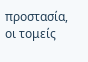προστασία, οι τομείς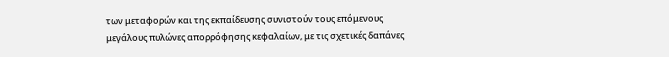των μεταφορών και της εκπαίδευσης συνιστούν τους επόμενους μεγάλους πυλώνες απορρόφησης κεφαλαίων, με τις σχετικές δαπάνες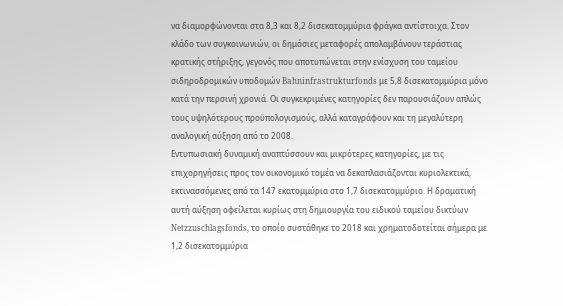να διαμορφώνονται στα 8,3 και 8,2 δισεκατομμύρια φράγκα αντίστοιχα. Στον κλάδο των συγκοινωνιών, οι δημόσιες μεταφορές απολαμβάνουν τεράστιας κρατικής στήριξης, γεγονός που αποτυπώνεται στην ενίσχυση του ταμείου σιδηροδρομικών υποδομών Bahninfrastrukturfonds με 5,8 δισεκατομμύρια μόνο κατά την περσινή χρονιά. Οι συγκεκριμένες κατηγορίες δεν παρουσιάζουν απλώς τους υψηλότερους προϋπολογισμούς, αλλά καταγράφουν και τη μεγαλύτερη αναλογική αύξηση από το 2008.
Εντυπωσιακή δυναμική αναπτύσσουν και μικρότερες κατηγορίες, με τις επιχορηγήσεις προς τον οικονομικό τομέα να δεκαπλασιάζονται κυριολεκτικά, εκτινασσόμενες από τα 147 εκατομμύρια στο 1,7 δισεκατομμύριο. Η δραματική αυτή αύξηση οφείλεται κυρίως στη δημιουργία του ειδικού ταμείου δικτύων Netzzuschlagsfonds, το οποίο συστάθηκε το 2018 και χρηματοδοτείται σήμερα με 1,2 δισεκατομμύρια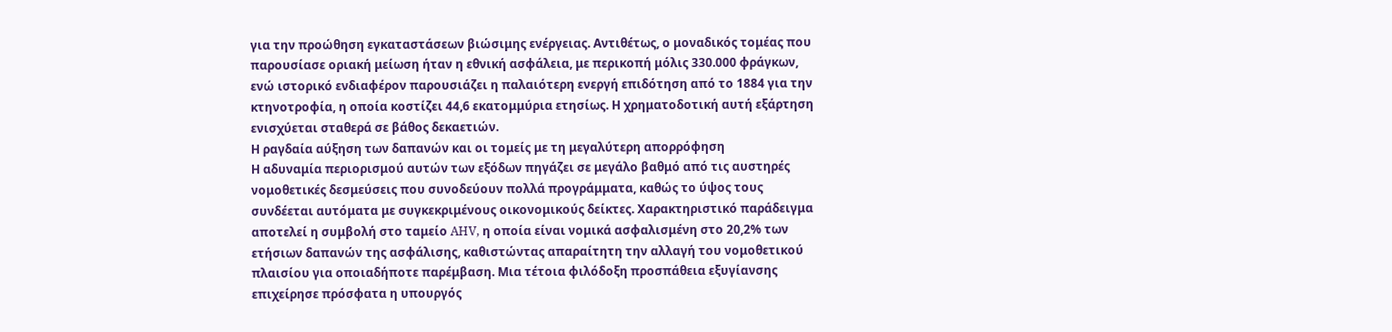για την προώθηση εγκαταστάσεων βιώσιμης ενέργειας. Αντιθέτως, ο μοναδικός τομέας που παρουσίασε οριακή μείωση ήταν η εθνική ασφάλεια, με περικοπή μόλις 330.000 φράγκων, ενώ ιστορικό ενδιαφέρον παρουσιάζει η παλαιότερη ενεργή επιδότηση από το 1884 για την κτηνοτροφία, η οποία κοστίζει 44,6 εκατομμύρια ετησίως. Η χρηματοδοτική αυτή εξάρτηση ενισχύεται σταθερά σε βάθος δεκαετιών.
Η ραγδαία αύξηση των δαπανών και οι τομείς με τη μεγαλύτερη απορρόφηση
Η αδυναμία περιορισμού αυτών των εξόδων πηγάζει σε μεγάλο βαθμό από τις αυστηρές νομοθετικές δεσμεύσεις που συνοδεύουν πολλά προγράμματα, καθώς το ύψος τους συνδέεται αυτόματα με συγκεκριμένους οικονομικούς δείκτες. Χαρακτηριστικό παράδειγμα αποτελεί η συμβολή στο ταμείο AHV, η οποία είναι νομικά ασφαλισμένη στο 20,2% των ετήσιων δαπανών της ασφάλισης, καθιστώντας απαραίτητη την αλλαγή του νομοθετικού πλαισίου για οποιαδήποτε παρέμβαση. Μια τέτοια φιλόδοξη προσπάθεια εξυγίανσης επιχείρησε πρόσφατα η υπουργός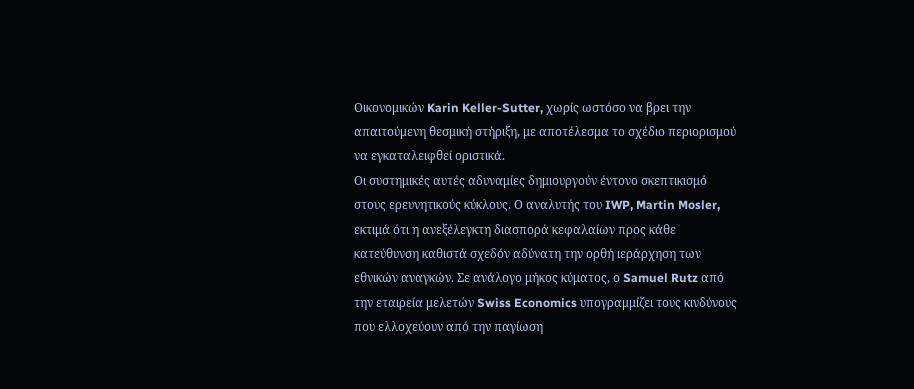Οικονομικών Karin Keller-Sutter, χωρίς ωστόσο να βρει την απαιτούμενη θεσμική στήριξη, με αποτέλεσμα το σχέδιο περιορισμού να εγκαταλειφθεί οριστικά.
Οι συστημικές αυτές αδυναμίες δημιουργούν έντονο σκεπτικισμό στους ερευνητικούς κύκλους. Ο αναλυτής του IWP, Martin Mosler, εκτιμά ότι η ανεξέλεγκτη διασπορά κεφαλαίων προς κάθε κατεύθυνση καθιστά σχεδόν αδύνατη την ορθή ιεράρχηση των εθνικών αναγκών. Σε ανάλογο μήκος κύματος, ο Samuel Rutz από την εταιρεία μελετών Swiss Economics υπογραμμίζει τους κινδύνους που ελλοχεύουν από την παγίωση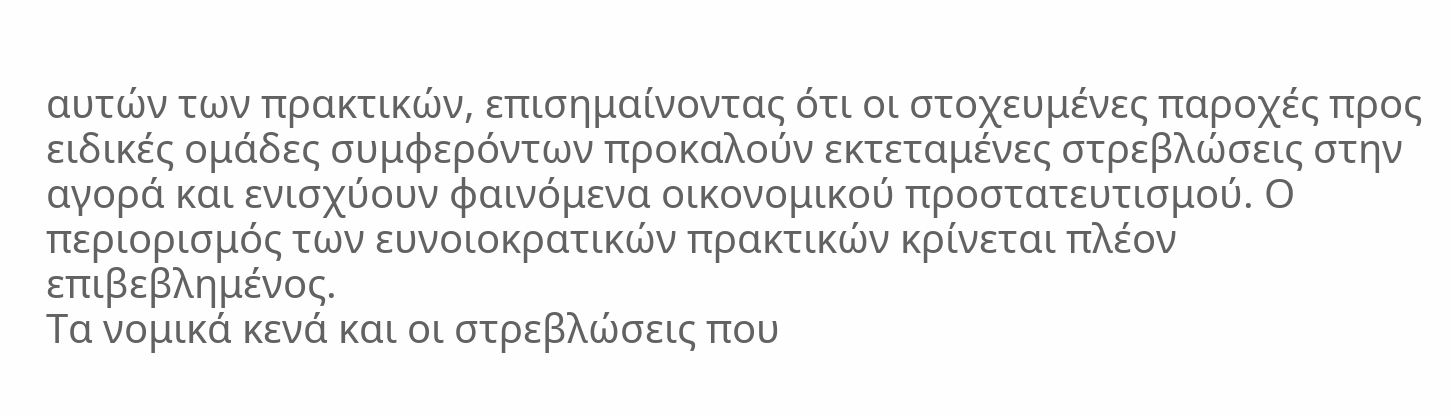αυτών των πρακτικών, επισημαίνοντας ότι οι στοχευμένες παροχές προς ειδικές ομάδες συμφερόντων προκαλούν εκτεταμένες στρεβλώσεις στην αγορά και ενισχύουν φαινόμενα οικονομικού προστατευτισμού. Ο περιορισμός των ευνοιοκρατικών πρακτικών κρίνεται πλέον επιβεβλημένος.
Τα νομικά κενά και οι στρεβλώσεις που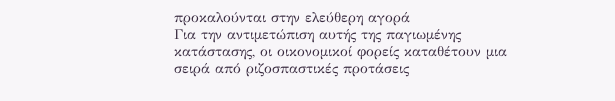προκαλούνται στην ελεύθερη αγορά
Για την αντιμετώπιση αυτής της παγιωμένης κατάστασης, οι οικονομικοί φορείς καταθέτουν μια σειρά από ριζοσπαστικές προτάσεις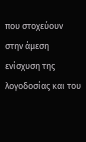που στοχεύουν στην άμεση ενίσχυση της λογοδοσίας και του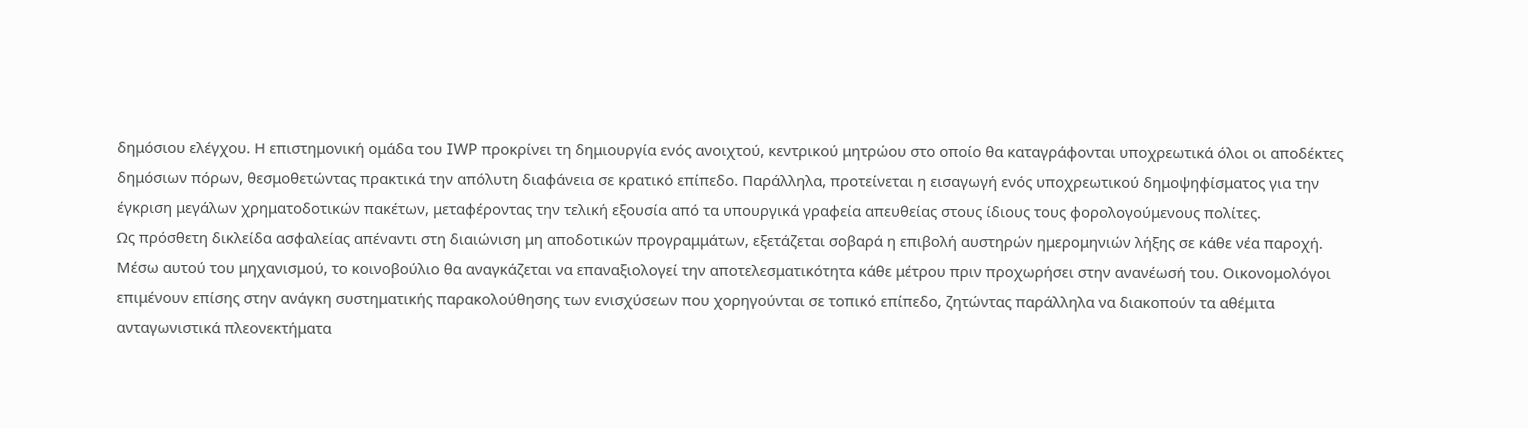δημόσιου ελέγχου. Η επιστημονική ομάδα του IWP προκρίνει τη δημιουργία ενός ανοιχτού, κεντρικού μητρώου στο οποίο θα καταγράφονται υποχρεωτικά όλοι οι αποδέκτες δημόσιων πόρων, θεσμοθετώντας πρακτικά την απόλυτη διαφάνεια σε κρατικό επίπεδο. Παράλληλα, προτείνεται η εισαγωγή ενός υποχρεωτικού δημοψηφίσματος για την έγκριση μεγάλων χρηματοδοτικών πακέτων, μεταφέροντας την τελική εξουσία από τα υπουργικά γραφεία απευθείας στους ίδιους τους φορολογούμενους πολίτες.
Ως πρόσθετη δικλείδα ασφαλείας απέναντι στη διαιώνιση μη αποδοτικών προγραμμάτων, εξετάζεται σοβαρά η επιβολή αυστηρών ημερομηνιών λήξης σε κάθε νέα παροχή. Μέσω αυτού του μηχανισμού, το κοινοβούλιο θα αναγκάζεται να επαναξιολογεί την αποτελεσματικότητα κάθε μέτρου πριν προχωρήσει στην ανανέωσή του. Οικονομολόγοι επιμένουν επίσης στην ανάγκη συστηματικής παρακολούθησης των ενισχύσεων που χορηγούνται σε τοπικό επίπεδο, ζητώντας παράλληλα να διακοπούν τα αθέμιτα ανταγωνιστικά πλεονεκτήματα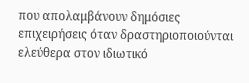που απολαμβάνουν δημόσιες επιχειρήσεις όταν δραστηριοποιούνται ελεύθερα στον ιδιωτικό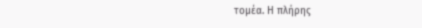τομέα. Η πλήρης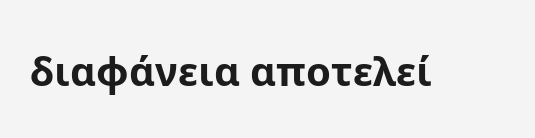διαφάνεια αποτελεί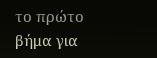το πρώτο βήμα για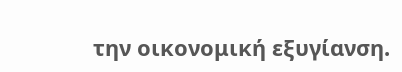την οικονομική εξυγίανση.